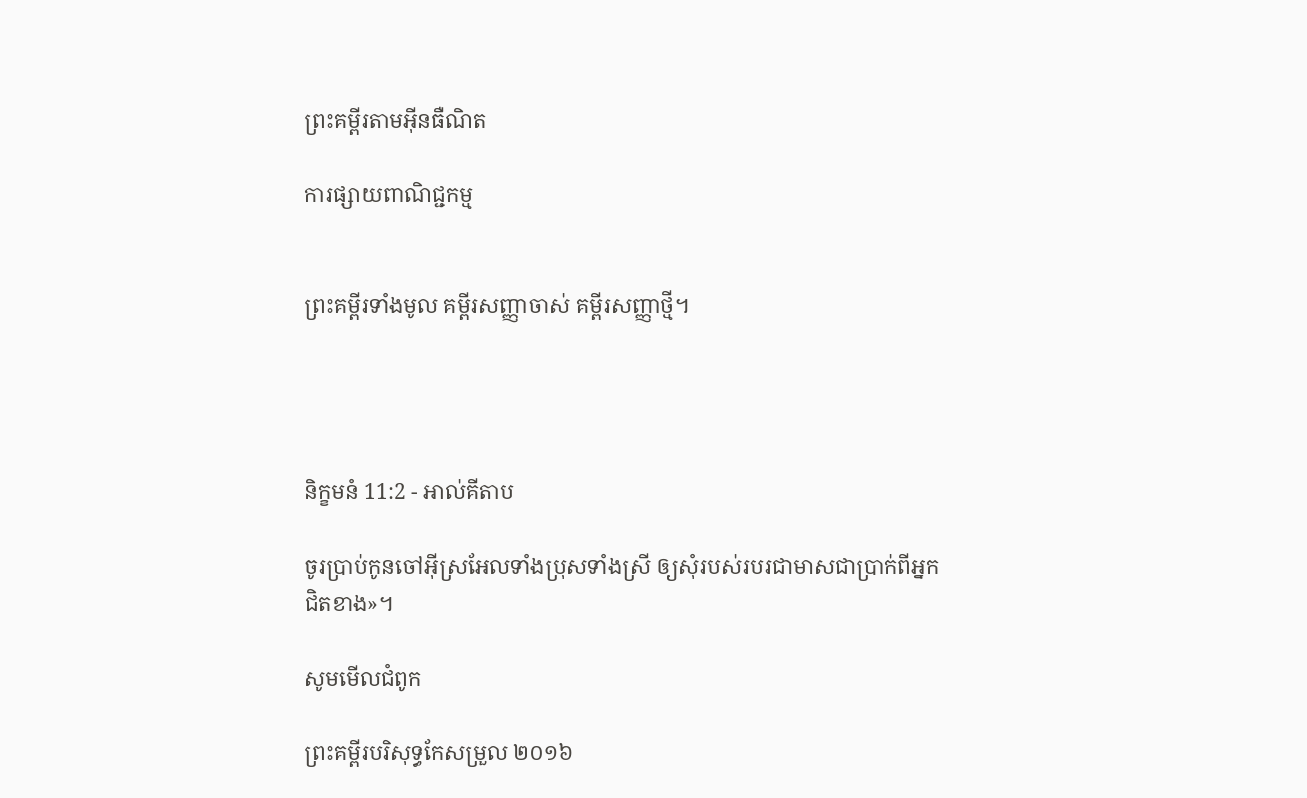ព្រះគម្ពីរតាមអ៊ីនធឺណិត

ការផ្សាយពាណិជ្ជកម្ម


ព្រះគម្ពីរទាំងមូល គម្ពីរសញ្ញាចាស់ គម្ពីរសញ្ញាថ្មី។




និក្ខមនំ 11:2 - អាល់គីតាប

ចូរប្រាប់កូនចៅអ៊ីស្រ‌អែលទាំងប្រុសទាំងស្រី ឲ្យសុំរបស់របរជាមាសជាប្រាក់ពីអ្នកជិតខាង»។

សូមមើលជំពូក

ព្រះគម្ពីរបរិសុទ្ធកែសម្រួល ២០១៦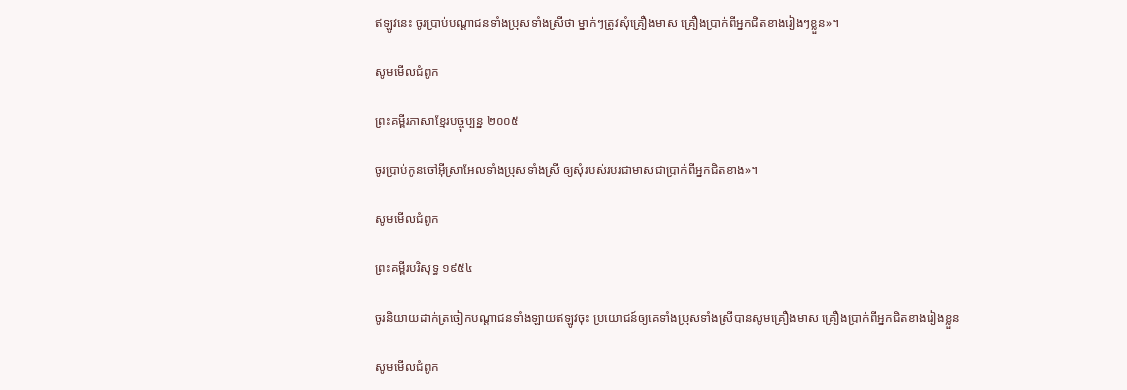ឥឡូវនេះ ចូរប្រាប់បណ្ដា‌ជនទាំងប្រុសទាំងស្រីថា ម្នាក់ៗត្រូវសុំគ្រឿងមាស គ្រឿងប្រាក់ពីអ្នកជិតខាងរៀងៗខ្លួន»។

សូមមើលជំពូក

ព្រះគម្ពីរភាសាខ្មែរបច្ចុប្បន្ន ២០០៥

ចូរប្រាប់កូនចៅអ៊ីស្រា‌អែលទាំងប្រុសទាំងស្រី ឲ្យសុំរបស់របរជាមាសជាប្រាក់ពីអ្នកជិតខាង»។

សូមមើលជំពូក

ព្រះគម្ពីរបរិសុទ្ធ ១៩៥៤

ចូរនិយាយដាក់ត្រចៀកបណ្តាជនទាំង‌ឡាយឥឡូវចុះ ប្រយោជន៍ឲ្យគេទាំងប្រុសទាំងស្រីបានសូមគ្រឿងមាស គ្រឿងប្រាក់ពីអ្នកជិតខាងរៀងខ្លួន

សូមមើលជំពូក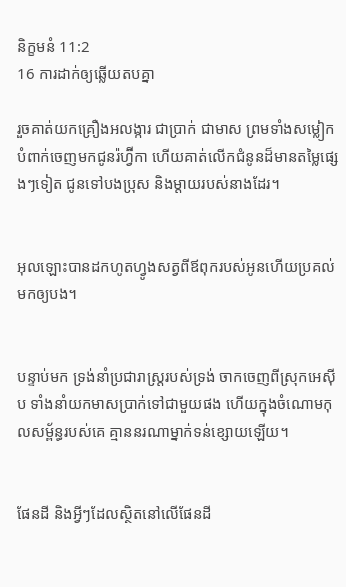និក្ខមនំ 11:2
16 ការដាក់ឲ្យឆ្លើយតបគ្នា

រួចគាត់យកគ្រឿងអលង្ការ ជាប្រាក់ ជាមាស ព្រមទាំងសម្លៀកបំពាក់ចេញមកជូនរ៉ហ្វ៊ីកា ហើយគាត់លើកជំនូនដ៏មានតម្លៃផ្សេងៗទៀត ជូនទៅបងប្រុស និងម្តាយរបស់នាងដែរ។


អុលឡោះបានដកហូតហ្វូងសត្វពីឪពុករបស់អូនហើយប្រគល់មកឲ្យបង។


បន្ទាប់មក ទ្រង់នាំប្រជា‌រាស្ត្ររបស់ទ្រង់ ចាកចេញពីស្រុកអេស៊ីប ទាំងនាំយកមាសប្រាក់ទៅជាមួយផង ហើយក្នុងចំណោមកុល‌សម្ព័ន្ធរបស់គេ គ្មាននរណាម្នាក់ទន់ខ្សោយឡើយ។


ផែនដី និងអ្វីៗដែលស្ថិតនៅលើផែនដី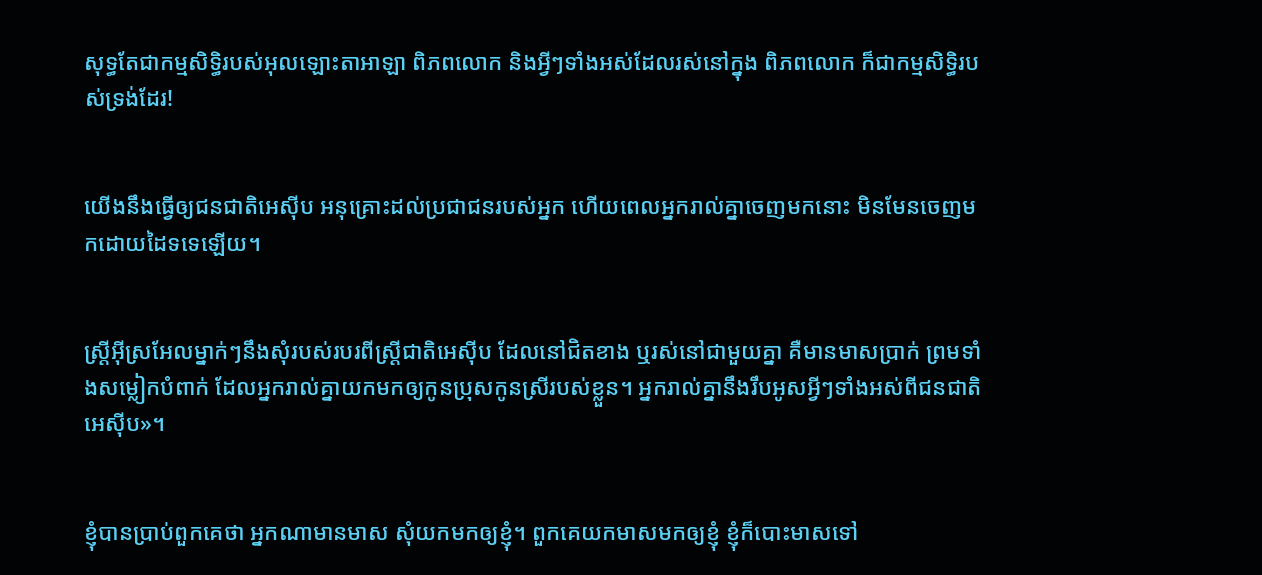សុទ្ធតែជាកម្មសិទ្ធិរបស់អុលឡោះ‌តាអាឡា ពិភពលោក និងអ្វីៗទាំងអស់ដែលរស់នៅក្នុង ពិភពលោក ក៏ជាកម្មសិទ្ធិរបស់ទ្រង់ដែរ!


យើងនឹងធ្វើឲ្យជន‌ជាតិអេស៊ីប អនុ‌គ្រោះដល់ប្រជា‌ជនរបស់អ្នក ហើយពេលអ្នករាល់គ្នាចេញមកនោះ មិនមែនចេញមកដោយដៃទទេឡើយ។


ស្ត្រីអ៊ីស្រ‌អែលម្នាក់ៗនឹងសុំរបស់របរពីស្ត្រីជាតិអេស៊ីប ដែលនៅជិតខាង ឬរស់នៅជាមួយគ្នា គឺមានមាសប្រាក់ ព្រមទាំងសម្លៀកបំពាក់ ដែលអ្នករាល់គ្នាយកមកឲ្យកូនប្រុសកូនស្រីរបស់ខ្លួន។ អ្នករាល់គ្នានឹងរឹបអូសអ្វីៗទាំងអស់ពីជន‌ជាតិអេស៊ីប»។


ខ្ញុំបានប្រាប់ពួកគេថា អ្នកណាមានមាស សុំយកមកឲ្យខ្ញុំ។ ពួកគេយកមាសមកឲ្យខ្ញុំ ខ្ញុំក៏បោះមាសទៅ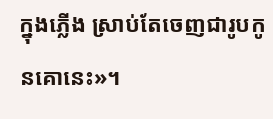ក្នុងភ្លើង ស្រាប់តែចេញជារូបកូនគោនេះ»។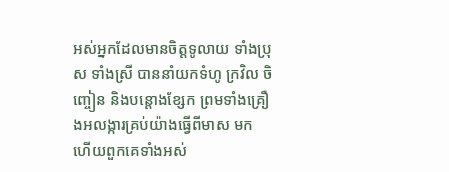អស់អ្នកដែលមានចិត្តទូលាយ ទាំងប្រុស ទាំងស្រី បាននាំយកទំហូ ក្រវិល ចិញ្ចៀន និងបន្តោងខ្សែក ព្រមទាំងគ្រឿងអលង្ការគ្រប់យ៉ាងធ្វើពីមាស មក ហើយពួកគេទាំងអស់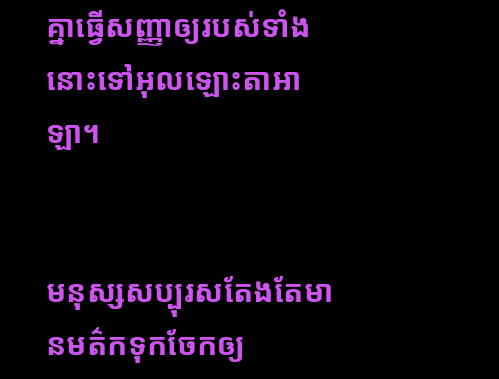គ្នាធ្វើសញ្ញាឲ្យរបស់ទាំងនោះទៅអុលឡោះ‌តាអាឡា។


មនុស្សសប្បុរសតែងតែមានមត៌កទុកចែកឲ្យ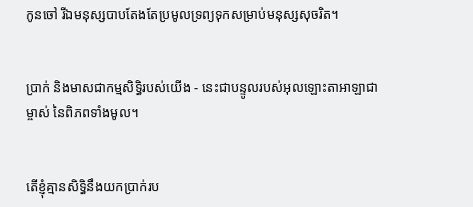កូនចៅ រីឯមនុស្សបាបតែងតែប្រមូលទ្រព្យទុកសម្រាប់មនុស្សសុចរិត។


ប្រាក់ និងមាសជាកម្មសិទ្ធិរបស់យើង - នេះជាបន្ទូលរបស់អុលឡោះ‌តាអាឡាជាម្ចាស់ នៃពិភពទាំងមូល។


តើខ្ញុំគ្មានសិទ្ធិនឹងយកប្រាក់រប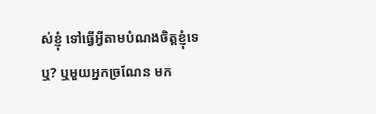ស់ខ្ញុំ ទៅធ្វើអ្វីតាមបំណងចិត្ដខ្ញុំទេឬ? ឬមួយអ្នកច្រណែន មក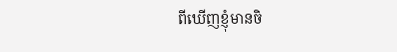ពីឃើញខ្ញុំមានចិ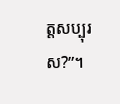ត្ដសប្បុរស?”។